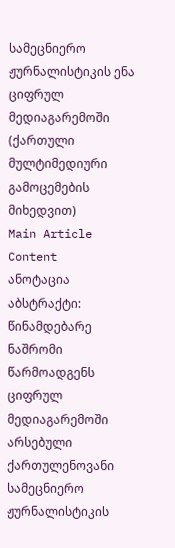სამეცნიერო ჟურნალისტიკის ენა ციფრულ მედიაგარემოში (ქართული მულტიმედიური გამოცემების მიხედვით)
Main Article Content
ანოტაცია
აბსტრაქტი: წინამდებარე ნაშრომი წარმოადგენს ციფრულ მედიაგარემოში არსებული ქართულენოვანი სამეცნიერო ჟურნალისტიკის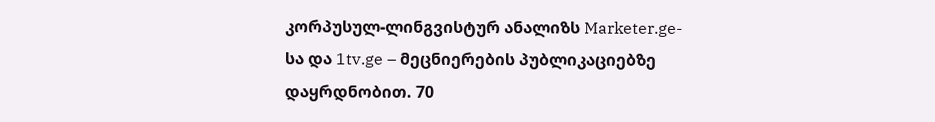კორპუსულ-ლინგვისტურ ანალიზს Marketer.ge-სა და 1tv.ge – მეცნიერების პუბლიკაციებზე დაყრდნობით. 70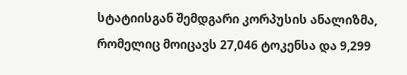სტატიისგან შემდგარი კორპუსის ანალიზმა, რომელიც მოიცავს 27,046 ტოკენსა და 9,299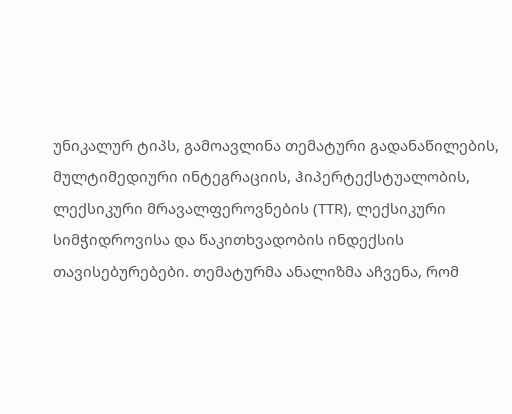უნიკალურ ტიპს, გამოავლინა თემატური გადანაწილების, მულტიმედიური ინტეგრაციის, ჰიპერტექსტუალობის, ლექსიკური მრავალფეროვნების (TTR), ლექსიკური სიმჭიდროვისა და წაკითხვადობის ინდექსის თავისებურებები. თემატურმა ანალიზმა აჩვენა, რომ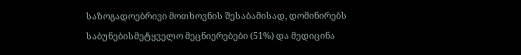საზოგადოებრივი მოთხოვნის შესაბამისად, დომინირებს საბუნებისმეტყველო მეცნიერებები (51%) და მედიცინა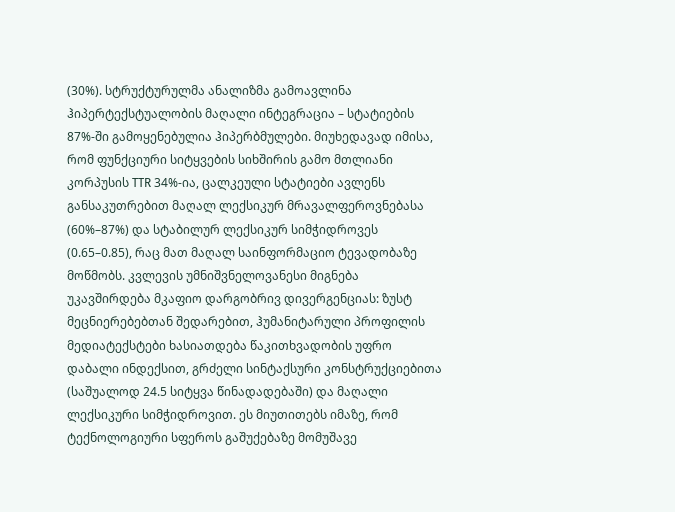(30%). სტრუქტურულმა ანალიზმა გამოავლინა ჰიპერტექსტუალობის მაღალი ინტეგრაცია – სტატიების 87%-ში გამოყენებულია ჰიპერბმულები. მიუხედავად იმისა, რომ ფუნქციური სიტყვების სიხშირის გამო მთლიანი კორპუსის TTR 34%-ია, ცალკეული სტატიები ავლენს განსაკუთრებით მაღალ ლექსიკურ მრავალფეროვნებასა (60%–87%) და სტაბილურ ლექსიკურ სიმჭიდროვეს (0.65–0.85), რაც მათ მაღალ საინფორმაციო ტევადობაზე მოწმობს. კვლევის უმნიშვნელოვანესი მიგნება უკავშირდება მკაფიო დარგობრივ დივერგენციას: ზუსტ მეცნიერებებთან შედარებით, ჰუმანიტარული პროფილის მედიატექსტები ხასიათდება წაკითხვადობის უფრო დაბალი ინდექსით, გრძელი სინტაქსური კონსტრუქციებითა (საშუალოდ 24.5 სიტყვა წინადადებაში) და მაღალი ლექსიკური სიმჭიდროვით. ეს მიუთითებს იმაზე, რომ ტექნოლოგიური სფეროს გაშუქებაზე მომუშავე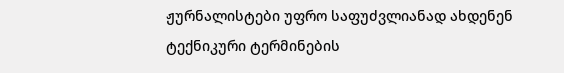ჟურნალისტები უფრო საფუძვლიანად ახდენენ ტექნიკური ტერმინების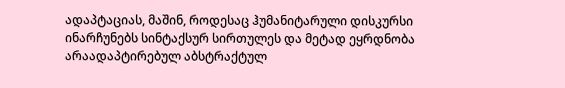ადაპტაციას, მაშინ, როდესაც ჰუმანიტარული დისკურსი ინარჩუნებს სინტაქსურ სირთულეს და მეტად ეყრდნობა არაადაპტირებულ აბსტრაქტულ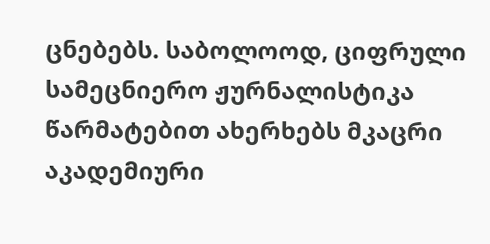ცნებებს. საბოლოოდ, ციფრული სამეცნიერო ჟურნალისტიკა წარმატებით ახერხებს მკაცრი აკადემიური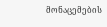მონაცემების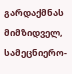გარდაქმნას მიმზიდველ, სამეცნიერო-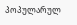პოპულარულ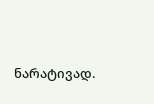ნარატივად.